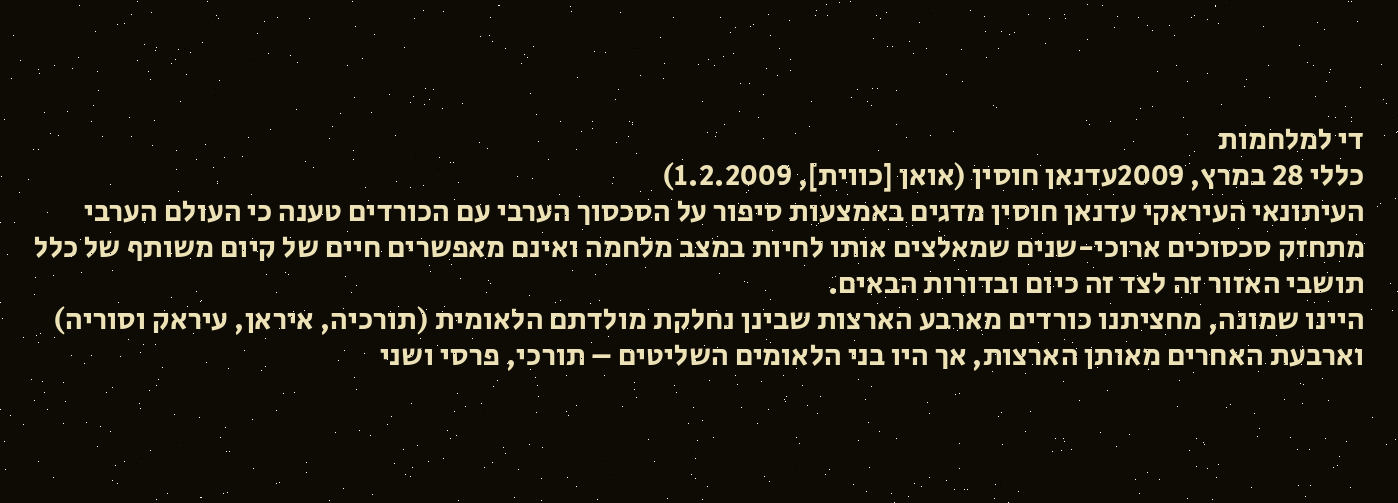די למלחמות
כללי 28 במרץ, 2009עדנאן חוסין (אואן [כווית], 1.2.2009)
העיתונאי העיראקי עדנאן חוסין מדגים באמצעות סיפור על הסכסוך הערבי עם הכורדים טענה כי העולם הערבי מתחזק סכסוכים ארוכי-שנים שמאלצים אותו לחיות במצב מלחמה ואינם מאפשרים חיים של קיום משותף של כלל תושבי האזור זה לצד זה כיום ובדורות הבאים.
היינו שמונה, מחציתנו כורדים מארבע הארצות שבינן נחלקת מולדתם הלאומית (תורכיה, איראן, עיראק וסוריה) וארבעת האחרים מאותן הארצות, אך היו בני הלאומים השליטים – תורכי, פרסי ושני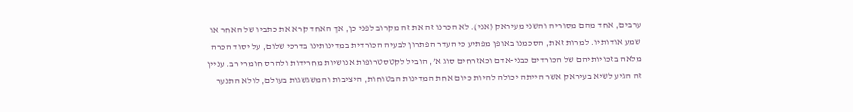ערבים, אחד מהם מסוריה והשני מעיראק (אני). לא הכרנו זה את זה מקרוב לפני כן, אך האחד קרא את כתביו של האחר או שמע אודותיו. למרות זאת, הסכמנו באופן מפתיע כי העדר הפתרון לבעיה הכורדית במדינותינו בדרכי שלום, על יסוד הכרה מלאה בזכויותיהם של הכורדים כבני-אדם וכאזרחים סוג א’, הוביל לקטסטרופות אנושיות מחרידות ולהרס חומרי רב. עניין זה הגיע לשיא בעיראק אשר הייתה יכולה להיות כיום אחת המדינות הבטוחות, היציבות והמשגשגות בעולם, לולא התנער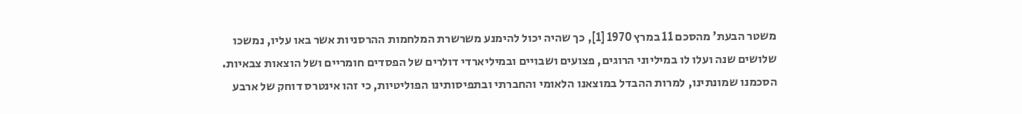משטר הבעת’ מהסכם 11 במרץ 1970 [1], כך שהיה יכול להימנע משרשרת המלחמות ההרסניות אשר באו עליו, נמשכו שלושים שנה ועלו לו במיליוני הרוגים, פצועים ושבויים ובמיליארדי דולרים של הפסדים חומריים ושל הוצאות צבאיות.
הסכמנו שמונתינו, למרות ההבדל במוצאנו הלאומי והחברתי ובתפיסותינו הפוליטיות, כי זהו אינטרס דוחק של ארבע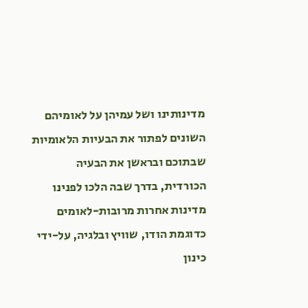מדינותינו ושל עמיהן על לאומיהם השונים לפתור את הבעיות הלאומיות שבתוכם ובראשן את הבעיה הכורדית, בדרך שבה הלכו לפנינו מדינות אחרות מרובות-לאומים כדוגמת הודו, שוויץ ובלגיה, על-ידי כינון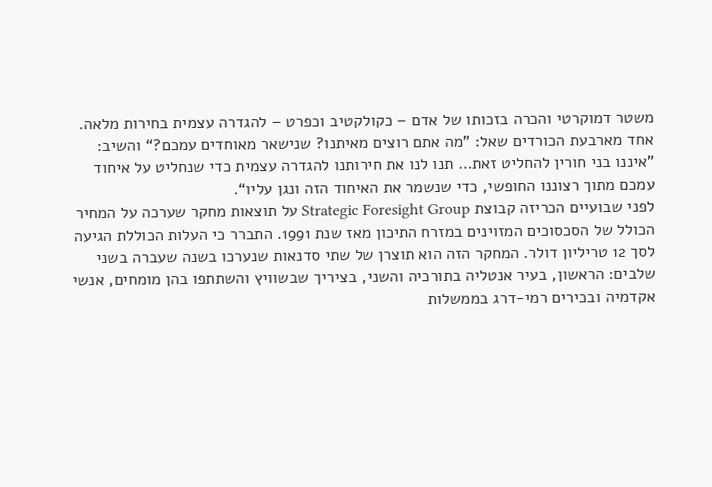משטר דמוקרטי והכרה בזכותו של אדם – כקולקטיב וכפרט – להגדרה עצמית בחירות מלאה.
אחד מארבעת הכורדים שאל: ”מה אתם רוצים מאיתנו? שנישאר מאוחדים עמכם?“ והשיב: ”איננו בני חורין להחליט זאת… תנו לנו את חירותנו להגדרה עצמית כדי שנחליט על איחוד עמכם מתוך רצוננו החופשי, כדי שנשמר את האיחוד הזה ונגן עליו“.
לפני שבועיים הכריזה קבוצת Strategic Foresight Group על תוצאות מחקר שערכה על המחיר הכולל של הסכסוכים המזוינים במזרח התיכון מאז שנת 1991. התברר כי העלות הכוללת הגיעה לסך 12 טריליון דולר. המחקר הזה הוא תוצרן של שתי סדנאות שנערכו בשנה שעברה בשני שלבים: הראשון, בעיר אנטליה בתורכיה והשני, בציריך שבשוויץ והשתתפו בהן מומחים, אנשי אקדמיה ובכירים רמי-דרג בממשלות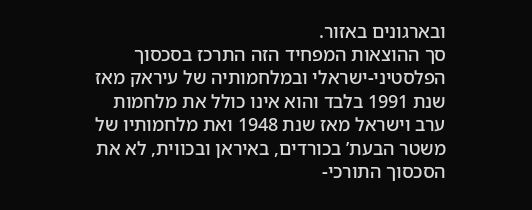ובארגונים באזור.
סך ההוצאות המפחיד הזה התרכז בסכסוך הפלסטיני-ישראלי ובמלחמותיה של עיראק מאז שנת 1991 בלבד והוא אינו כולל את מלחמות ערב וישראל מאז שנת 1948 ואת מלחמותיו של משטר הבעת’ בכורדים, באיראן ובכווית, לא את הסכסוך התורכי-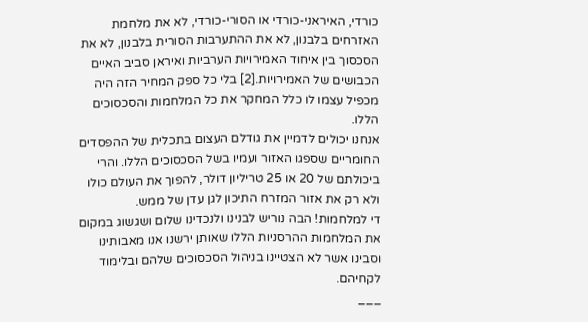כורדי, האיראני-כורדי או הסורי-כורדי, לא את מלחמת האזרחים בלבנון, לא את ההתערבות הסורית בלבנון, לא את הסכסוך בין איחוד האמירויות הערביות ואיראן סביב האיים הכבושים של האמירויות.[2] בלי כל ספק המחיר הזה היה מכפיל עצמו לו כלל המחקר את כל המלחמות והסכסוכים הללו.
אנחנו יכולים לדמיין את גודלם העצום בתכלית של ההפסדים החומריים שספגו האזור ועמיו בשל הסכסוכים הללו. והרי ביכולתם של 20 או 25 טריליון דולר, להפוך את העולם כולו ולא רק את אזור המזרח התיכון לגן עדן של ממש.
די למלחמות! הבה נוריש לבנינו ולנכדינו שלום ושגשוג במקום את המלחמות ההרסניות הללו שאותן ירשנו אנו מאבותינו וסבינו אשר לא הצטיינו בניהול הסכסוכים שלהם ובלימוד לקחיהם.
___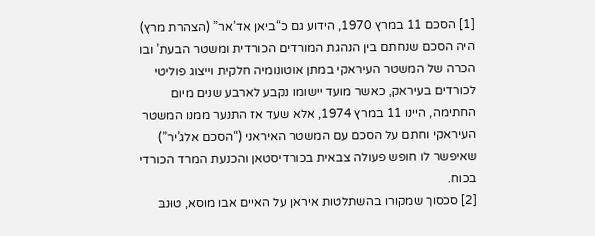[1] הסכם 11 במרץ 1970, הידוע גם כ“ביאן אד’אר” (הצהרת מרץ) היה הסכם שנחתם בין הנהגת המורדים הכורדית ומשטר הבעת’ ובו הכרה של המשטר העיראקי במתן אוטונומיה חלקית וייצוג פוליטי לכורדים בעיראק, כאשר מועד יישומו נקבע לארבע שנים מיום החתימה, היינו 11 במרץ 1974, אלא שעד אז התנער ממנו המשטר העיראקי וחתם על הסכם עם המשטר האיראני (“הסכם אלג’יר”) שאיפשר לו חופש פעולה צבאית בכורדיסטאן והכנעת המרד הכורדי בכוח.
[2] סכסוך שמקורו בהשתלטות איראן על האיים אבו מוסא, טוּנבּ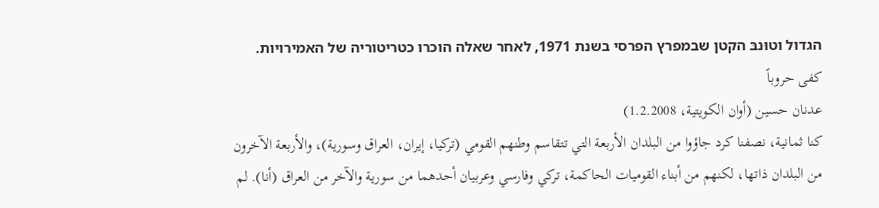הגדול וטוּנבּ הקטן שבמפרץ הפרסי בשנת 1971, לאחר שאלה הוכרו כטריטוריה של האמירויות.
كفى حروباً
عدنان حسين (أوان الكويتية، 1.2.2008)
كنا ثمانية، نصفنا كرد جاؤوا من البلدان الأربعة التي تتقاسم وطنهم القومي (تركيا، إيران، العراق وسورية)، والأربعة الآخرون من البلدان ذاتها، لكنهم من أبناء القوميات الحاكمة، تركي وفارسي وعربيان أحدهما من سورية والآخر من العراق (أنا). لم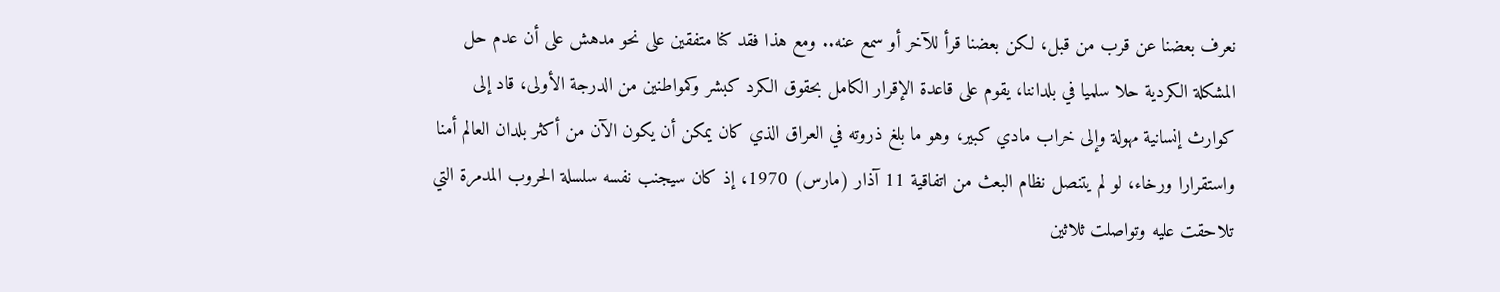نعرف بعضنا عن قرب من قبل، لكن بعضنا قرأ للآخر أو سمع عنه.. ومع هذا فقد كنا متفقين على نحو مدهش على أن عدم حل المشكلة الكردية حلا سلميا في بلداننا، يقوم على قاعدة الإقرار الكامل بحقوق الكرد كبشر وكمواطنين من الدرجة الأولى، قاد إلى كوارث إنسانية مهولة وإلى خراب مادي كبير، وهو ما بلغ ذروته في العراق الذي كان يمكن أن يكون الآن من أكثر بلدان العالم أمنا واستقرارا ورخاء، لو لم يتنصل نظام البعث من اتفاقية 11 آذار (مارس) 1970، إذ كان سيجنب نفسه سلسلة الحروب المدمرة التي تلاحقت عليه وتواصلت ثلاثين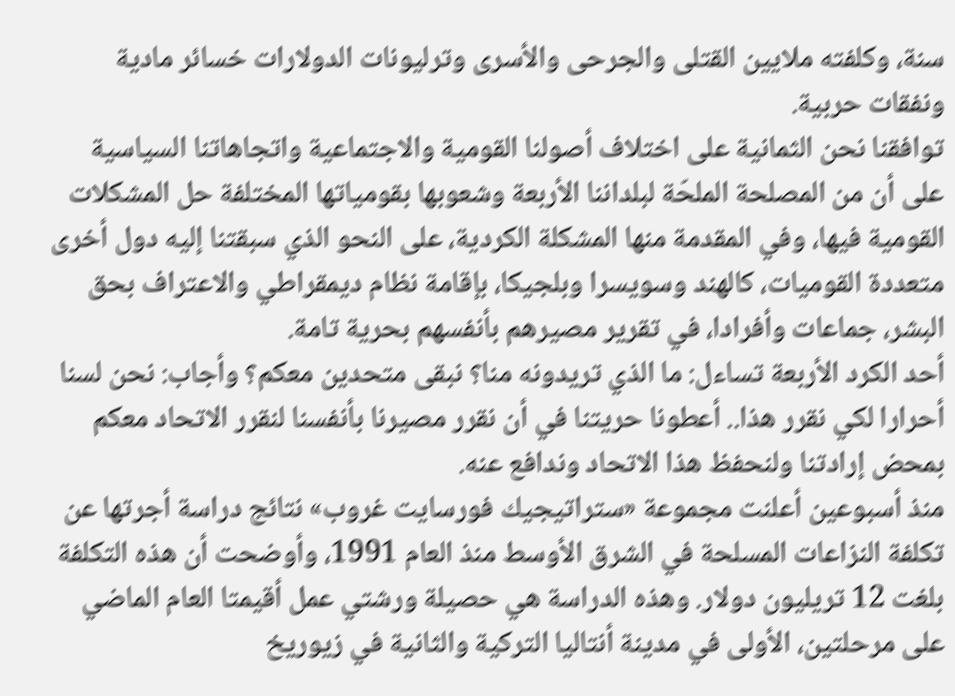سنة، وكلفته ملايين القتلى والجرحى والأسرى وترليونات الدولارات خسائر مادية ونفقات حربية.
توافقنا نحن الثمانية على اختلاف أصولنا القومية والاجتماعية واتجاهاتنا السياسية على أن من المصلحة الملحّة لبلداننا الأربعة وشعوبها بقومياتها المختلفة حل المشكلات القومية فيها، وفي المقدمة منها المشكلة الكردية، على النحو الذي سبقتنا إليه دول أخرى متعددة القوميات، كالهند وسويسرا وبلجيكا، بإقامة نظام ديمقراطي والاعتراف بحق البشر، جماعات وأفرادا، في تقرير مصيرهم بأنفسهم بحرية تامة.
أحد الكرد الأربعة تساءل: ما الذي تريدونه منا؟ نبقى متحدين معكم؟ وأجاب: نحن لسنا أحرارا لكي نقرر هذا.. أعطونا حريتنا في أن نقرر مصيرنا بأنفسنا لنقرر الاتحاد معكم بمحض إرادتنا ولنحفظ هذا الاتحاد وندافع عنه.
منذ أسبوعين أعلنت مجموعة «ستراتيجيك فورسايت غروب» نتائج دراسة أجرتها عن تكلفة النزاعات المسلحة في الشرق الأوسط منذ العام 1991، وأوضحت أن هذه التكلفة بلغت 12 تريليون دولار. وهذه الدراسة هي حصيلة ورشتي عمل أقيمتا العام الماضي على مرحلتين، الأولى في مدينة أنتاليا التركية والثانية في زيوريخ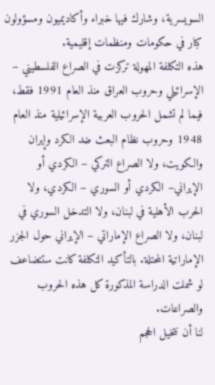السويسرية، وشارك فيها خبراء وأكاديميون ومسؤولون كبار في حكومات ومنظمات إقليمية.
هذه التكلفة المهولة تركزت في الصراع الفلسطيني – الإسرائيلي وحروب العراق منذ العام 1991 فقط، فيما لم تشمل الحروب العربية الإسرائيلية منذ العام 1948 وحروب نظام البعث ضد الكرد وإيران والكويت، ولا الصراع التركي – الكردي أو الإيراني– الكردي أو السوري – الكردي، ولا الحرب الأهلية في لبنان، ولا التدخل السوري في لبنان، ولا الصراع الإماراتي – الإيراني حول الجزر الإماراتية المحتلة. بالتأكيد التكلفة كانت ستتضاعف لو شملت الدراسة المذكورة كل هذه الحروب والصراعات.
لنا أن نتخيل الحجم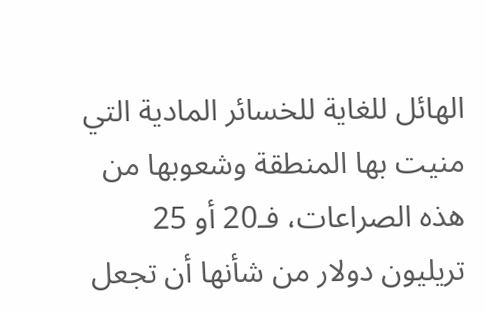الهائل للغاية للخسائر المادية التي منيت بها المنطقة وشعوبها من هذه الصراعات، فـ20 أو 25 تريليون دولار من شأنها أن تجعل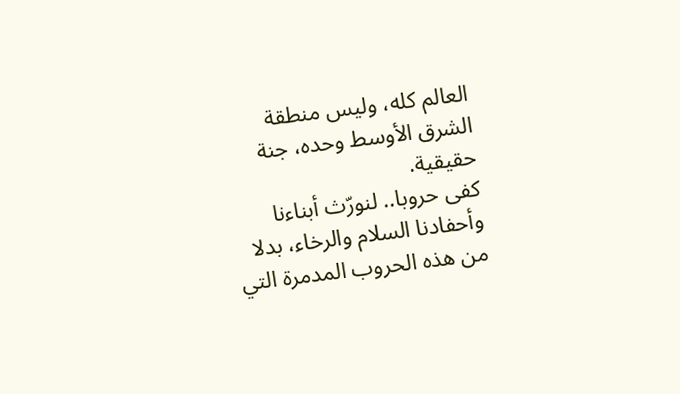العالم كله، وليس منطقة الشرق الأوسط وحده، جنة حقيقية.
كفى حروبا.. لنورّث أبناءنا وأحفادنا السلام والرخاء، بدلا من هذه الحروب المدمرة التي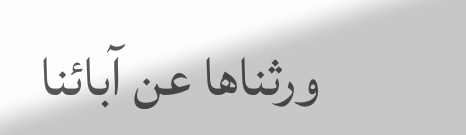ورثناها عن آبائنا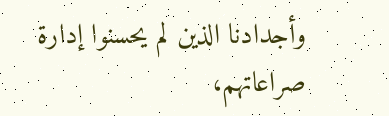وأجدادنا الذين لم يحسنوا إدارة صراعاتهم،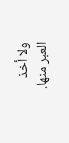ولا أخذ العبر منها.